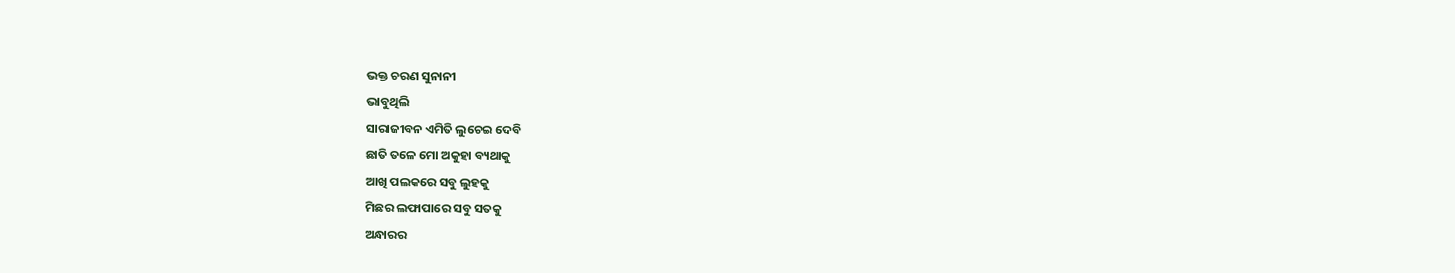ଭକ୍ତ ଚରଣ ସୁନାନୀ
ଭାବୁଥିଲି
ସାରାଜୀବନ ଏମିତି ଲୁଚେଇ ଦେବି
ଛାତି ତଳେ ମୋ ଅକୁହା ବ୍ୟଥାକୁ
ଆଖି ପଲକରେ ସବୁ ଲୁହକୁ
ମିଛର ଲଫାପାରେ ସବୁ ସତକୁ
ଅନ୍ଧାରର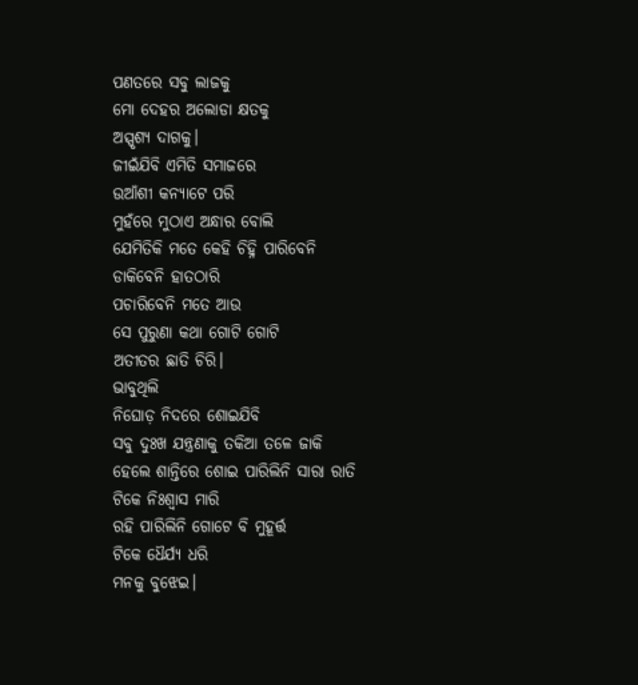ପଣତରେ ସବୁ ଲାଜକୁ
ମୋ ଦେହର ଅଲୋଡା କ୍ଷତକୁ
ଅସ୍ପୃଶ୍ୟ ଦାଗକୁ।
ଜୀଇଁଯିବି ଏମିତି ସମାଜରେ
ଉଆଁଶୀ କନ୍ୟାଟେ ପରି
ମୁହଁରେ ମୁଠାଏ ଅନ୍ଧାର ବୋଲି
ଯେମିତିକି ମତେ କେହି ଚିହ୍ନି ପାରିବେନି
ଡାକିବେନି ହାତଠାରି
ପଚାରିବେନି ମତେ ଆଉ
ସେ ପୁରୁଣା କଥା ଗୋଟି ଗୋଟି
ଅତୀତର ଛାତି ଚିରି।
ଭାବୁଥିଲି
ନିଘୋଡ଼ ନିଦରେ ଶୋଇଯିବି
ସବୁ ଦୁଃଖ ଯନ୍ତ୍ରଣାକୁ ତକିଆ ତଳେ ଜାକି
ହେଲେ ଶାନ୍ତିରେ ଶୋଇ ପାରିଲିନି ସାରା ରାତି
ଟିକେ ନିଃଶ୍ବାସ ମାରି
ରହି ପାରିଲିନି ଗୋଟେ ବି ମୁହୂର୍ତ୍ତ
ଟିକେ ଧୈର୍ଯ୍ୟ ଧରି
ମନକୁ ବୁଝେଇ।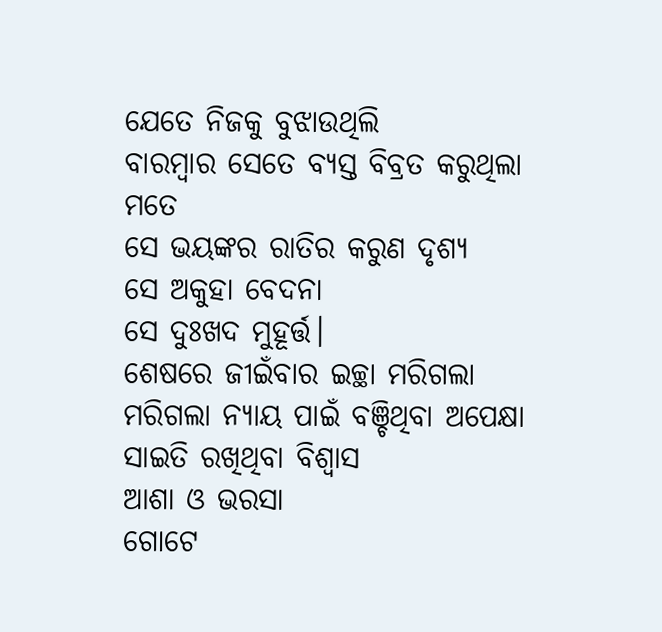ଯେତେ ନିଜକୁ ବୁଝାଉଥିଲି
ବାରମ୍ବାର ସେତେ ବ୍ୟସ୍ତ ବିବ୍ରତ କରୁଥିଲା ମତେ
ସେ ଭୟଙ୍କର ରାତିର କରୁଣ ଦୃଶ୍ୟ
ସେ ଅକୁହା ବେଦନା
ସେ ଦୁଃଖଦ ମୁହୂର୍ତ୍ତ।
ଶେଷରେ ଜୀଇଁବାର ଇଚ୍ଛା ମରିଗଲା
ମରିଗଲା ନ୍ୟାୟ ପାଇଁ ବଞ୍ଚିଥିବା ଅପେକ୍ଷା
ସାଇତି ରଖିଥିବା ବିଶ୍ୱାସ
ଆଶା ଓ ଭରସା
ଗୋଟେ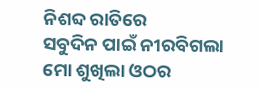ନିଶବ୍ଦ ରାତିରେ
ସବୁଦିନ ପାଇଁ ନୀରବିଗଲା ମୋ ଶୁଖିଲା ଓଠର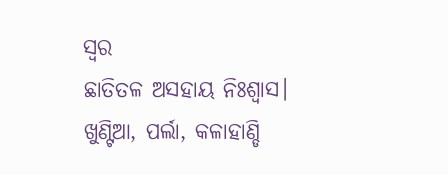ସ୍ବର
ଛାତିତଳ ଅସହାୟ ନିଃଶ୍ବାସ।
ଖୁଣ୍ଟିଆ, ପର୍ଲା, କଳାହାଣ୍ଡି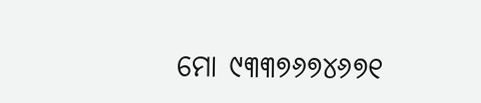ମୋ ୯୩୩୭୬୭୪୬୭୧